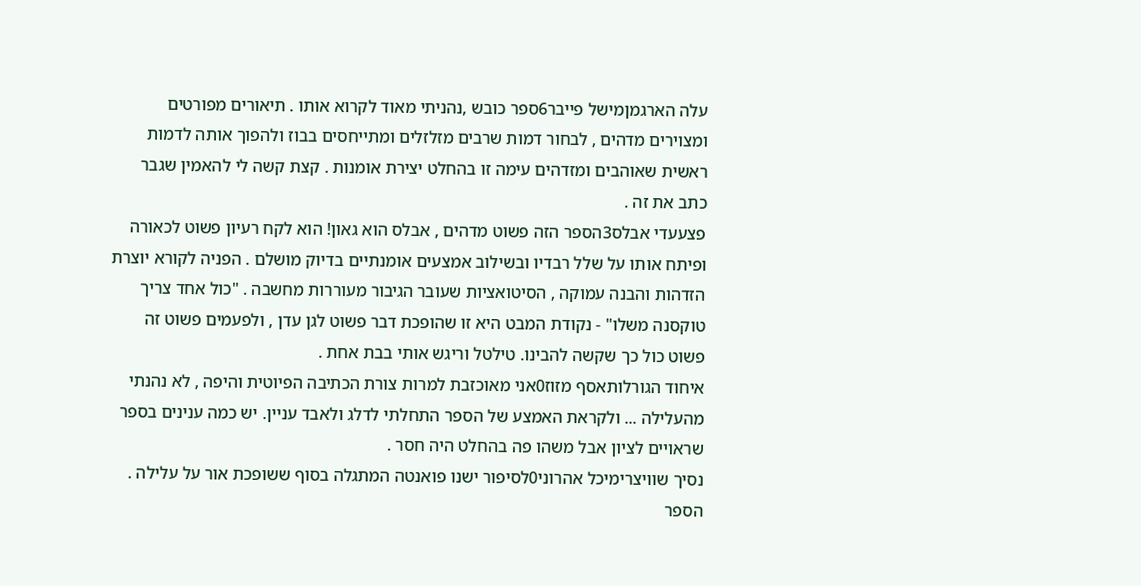עלה הארגמןמישל פייבר6ספר כובש ,נהניתי מאוד לקרוא אותו . תיאורים מפורטים ומצוירים מדהים , לבחור דמות שרבים מזלזלים ומתייחסים בבוז ולהפוך אותה לדמות ראשית שאוהבים ומזדהים עימה זו בהחלט יצירת אומנות . קצת קשה לי להאמין שגבר כתב את זה .
פצעעדי אבלס3הספר הזה פשוט מדהים , אבלס הוא גאון! הוא לקח רעיון פשוט לכאורה ופיתח אותו על שלל רבדיו ובשילוב אמצעים אומנתיים בדיוק מושלם . הפניה לקורא יוצרת הזדהות והבנה עמוקה , הסיטואציות שעובר הגיבור מעוררות מחשבה . "כול אחד צריך טוקסנה משלו" - נקודת המבט היא זו שהופכת דבר פשוט לגן עדן , ולפעמים פשוט זה פשוט כול כך שקשה להבינו. טילטל וריגש אותי בבת אחת .
איחוד הגורלותאסף מזוז0אני מאוכזבת למרות צורת הכתיבה הפיוטית והיפה , לא נהנתי מהעלילה ... ולקראת האמצע של הספר התחלתי לדלג ולאבד עניין. יש כמה ענינים בספר שראויים לציון אבל משהו פה בהחלט היה חסר .
נסיך שוויצרימיכל אהרוני0לסיפור ישנו פואנטה המתגלה בסוף ששופכת אור על עלילה . הספר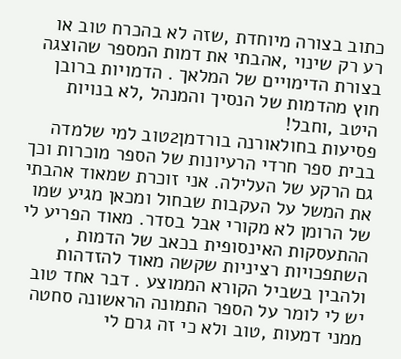כתוב בצורה מיוחדת ,שזה לא בהכרח טוב או רע רק שינוי ,אהבתי את דמות המספר שהוצגה בצורת הדימויים של המלאך . הדמויות ברובן חוץ מהדמות של הנסיך והמנהל ,לא בנויות היטב ,וחבל!
פסיעות בחולאורנה בורדמן2טוב למי שלמדה בבית ספר חרדי הרעיונות של הספר מוכרות וכך גם הרקע של העלילה. אני זוכרת שמאוד אהבתי את המשל על העקבות שבחול ומכאן מגיע שמו של הרומן לא מקורי אבל בסדר. מאוד הפריע לי ההתעסקות האינסופית בכאב של הדמות , השתפכויות רציניות שקשה מאוד להזדהות ולהבין בשביל הקורא הממוצע . דבר אחד טוב יש לי לומר על הספר התמונה הראשונה סחטה ממני דמעות ,טוב ולא כי זה גרם לי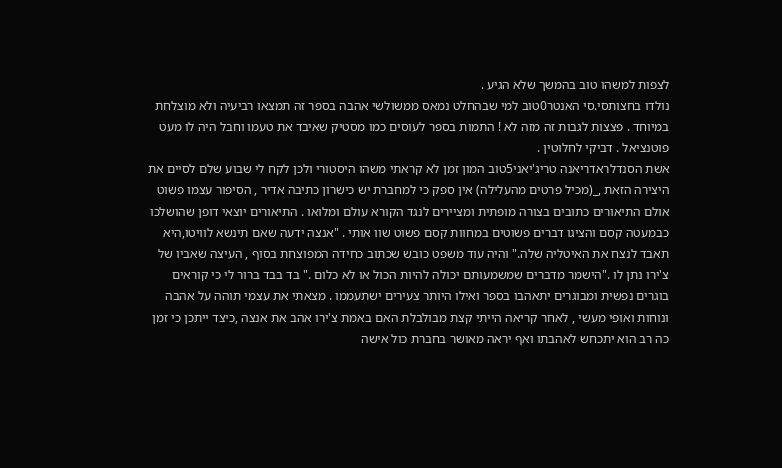לצפות למשהו טוב בהמשך שלא הגיע .
נולדו בחצותסי.סי האנטר0טוב למי שבהחלט נמאס ממשולשי אהבה בספר זה תמצאו רביעיה ולא מוצלחת במיוחד . פצצות לגבות זה מזה לא ! התמות בספר לעוסים כמו מסטיק שאיבד את טעמו וחבל היה לו מעט פוטנציאל . דביקי לחלוטין .
אשת הסנדלראדריאנה טריג'יאני5טוב המון זמן לא קראתי משהו היסטורי ולכן לקח לי שבוע שלם לסיים את היצירה הזאת ,_(מכיל פרטים מהעלילה) אין ספק כי למחברת יש כישרון כתיבה אדיר , הסיפור עצמו פשוט אולם התיאורים כתובים בצורה מופתית ומציירים לנגד הקורא עולם ומלואו . התיאורים יוצאי דופן שהושלכו כבמעטה קסם והציגו דברים פשוטים במחוות קסם פשוט שוו אותי . "אנצה ידעה שאם תינשא לוויטו,היא תאבד לנצח את האיטליה שלה." והיה עוד משפט כובש שכתוב כחידה המפוצחת בסוף , העיצה שאביו של צ'ירו נתן לו ."הישמר מדברים שמשמעותם יכולה להיות הכול או לא כלום ." בד בבד ברור לי כי קוראים בוגרים נפשית ומבוגרים יתאהבו בספר ואילו היותר צעירים ישתעממו . מצאתי את עצמי תוהה על אהבה ונוחות ואופי מעשי , לאחר קריאה הייתי קצת מבולבלת האם באמת צ'ירו אהב את אנצה ,כיצד ייתכן כי זמן כה רב הוא יתכחש לאהבתו ואף יראה מאושר בחברת כול אישה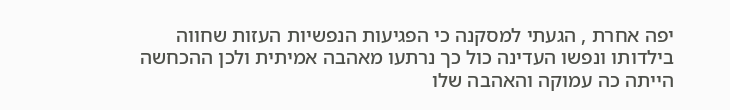יפה אחרת , הגעתי למסקנה כי הפגיעות הנפשיות העזות שחווה בילדותו ונפשו העדינה כול כך נרתעו מאהבה אמיתית ולכן ההכחשה הייתה כה עמוקה והאהבה שלו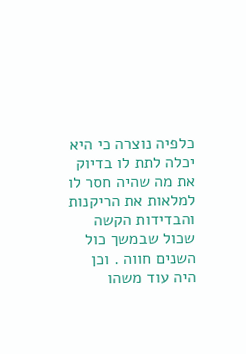כלפיה נוצרה כי היא יכלה לתת לו בדיוק את מה שהיה חסר לו למלאות את הריקנות והבדידות הקשה שכול שבמשך כול השנים חווה . וכן היה עוד משהו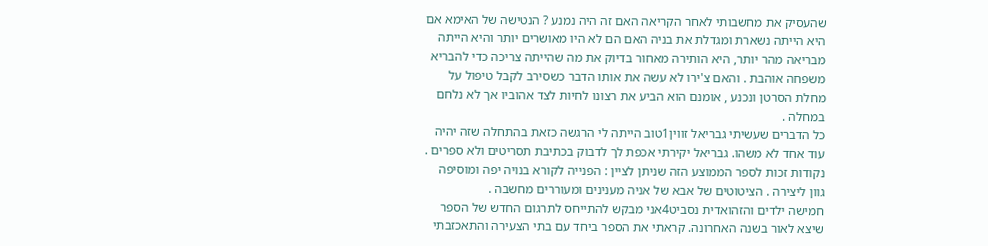שהעסיק את מחשבותי לאחר הקריאה האם זה היה נמנע ? הנטישה של האימא אם היא הייתה נשארת ומגדלת את בניה האם הם לא היו מאושרים יותר והיא הייתה מבריאה מהר יותר, היא הותירה מאחור בדיוק את מה שהייתה צריכה כדי להבריא משפחה אוהבת . והאם צ'ירו לא עשה את אותו הדבר כשסירב לקבל טיפול על מחלת הסרטן ונכנע , אומנם הוא הביע את רצונו לחיות לצד אהוביו אך לא נלחם במחלה .
כל הדברים שעשיתי גבריאל זווין1טוב הייתה לי הרגשה כזאת בהתחלה שזה יהיה עוד אחד לא משהו. גבריאל יקירתי אכפת לך לדבוק בכתיבת תסריטים ולא ספרים . נקודות זכות לספר הממוצע הזה שניתן לציין : הפנייה לקורא בנויה יפה ומוסיפה גוון ליצירה . הציטוטים של אבא של אניה מענינים ומעוררים מחשבה .
חמישה ילדים והזהואדית נסביט4אני מבקש להתייחס לתרגום החדש של הספר שיצא לאור בשנה האחרונה. קראתי את הספר ביחד עם בתי הצעירה והתאכזבתי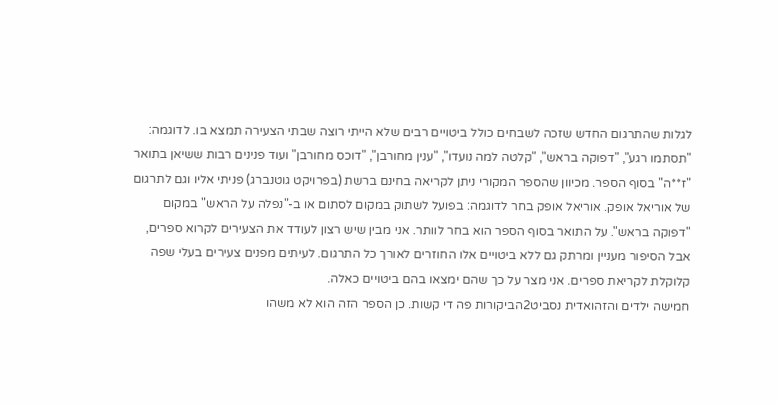לגלות שהתרגום החדש שזכה לשבחים כולל ביטויים רבים שלא הייתי רוצה שבתי הצעירה תמצא בו. לדוגמה: "תסתמו רגע", "דפוקה בראש", "קלטה למה נועדו", "ענין מחורבן", "דוכס מחורבן" ועוד פנינים רבות ששיאן בתואר "ז**ה" בסוף הספר. מכיוון שהספר המקורי ניתן לקריאה בחינם ברשת (בפרויקט גוטנברג) פניתי אליו וגם לתרגום של אוריאל אופק. אוריאל אופק בחר לדוגמה: בפועל לשתוק במקום לסתום או ב-"נפלה על הראש" במקום "דפוקה בראש". על התואר בסוף הספר הוא בחר לוותר. אני מבין שיש רצון לעודד את הצעירים לקרוא ספרים, אבל הסיפור מעניין ומרתק גם ללא ביטויים אלו החוזרים לאורך כל התרגום. לעיתים מפנים צעירים בעלי שפה קלוקלת לקריאת ספרים. אני מצר על כך שהם ימצאו בהם ביטויים כאלה.
חמישה ילדים והזהואדית נסביט2הביקורות פה די קשות. כן הספר הזה הוא לא משהו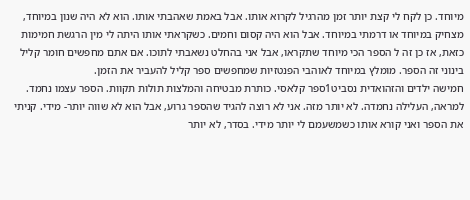מיוחד. כן לקח לי קצת יותר זמן מהרגיל לקרוא אותו. אבל באמת שאהבתי אותו. הוא לא היה שנון במיוחד, מצחיק במיוחד או דרמתי במיוחד. אבל הוא היה קסום וחמים. כשקראתי אותו היתה לי מין הרגשת חמימות כזאת, אז כן זה ל הספר הכי מיוחד שתקראו, אבל אני בהחלט נשאבתי לתוכו. אם אתם מחפשים חומר קליל בינוני זה הספר. מומלץ במיוחד לאוהבי הפנטזיות שמחפשים ספר קליל להעביר את הזמן.
חמישה ילדים והזהואדית נסביט1ספר קלאסי. כותרת מבטיחה והמלצות תולות תקוות. הספר עצמו נחמד. למראה, העלילה נחמדה. לא יותר מזה. אני לא רוצה להגיד שהספר גרוע, אבל הוא לא שווה יותר- מידי. קניתי את הספר ואני קורא אותו כשמשעמם לי יותר מידי. בסדר, לא יותר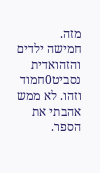מזה.
חמישה ילדים והזהואדית נסביט0חמוד וזהו. לא ממש אהבתי את הספר.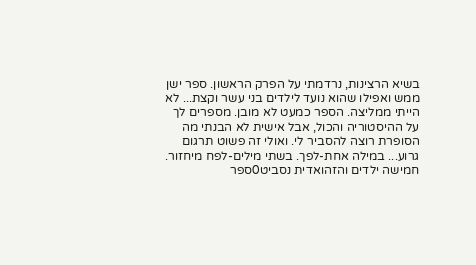בשיא הרצינות, נרדמתי על הפרק הראשון. ספר ישן ממש ואפילו שהוא נועד לילדים בני עשר וקצת... לא הייתי ממליצה. הספר כמעט לא מובן. מספרים לך על ההיסטוריה והכול, אבל אישית לא הבנתי מה הסופרת רוצה להסביר לי. ואולי זה פשוט תרגום גרוע... במילה אחת-לפך. בשתי מילים-לפח מיחזור.
חמישה ילדים והזהואדית נסביט0ספר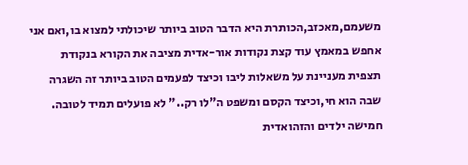משעמם,מאכזב,הכותרת היא הדבר הטוב ביותר שיכולתי למצוא בו,ואם אני אחפש במאמץ עוד קצת נקודות אור-אדית מציבה את הקורא בנקודת תצפית מעניינת על משאלות ליבו וכיצד לפעמים הטוב ביותר זה השגרה שבה הוא חי,וכיצד הקסם ומשפט ה"לו רק.." לא פועלים תמיד לטובה.
חמישה ילדים והזהואדית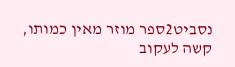נסביט2ספר מוזר מאין כמותו, קשה לעקוב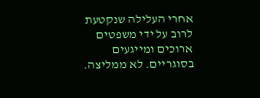אחרי העלילה שנקטעת לרוב על ידי משפטים ארוכים ומייגעים בסוגריים. לא ממליצה.